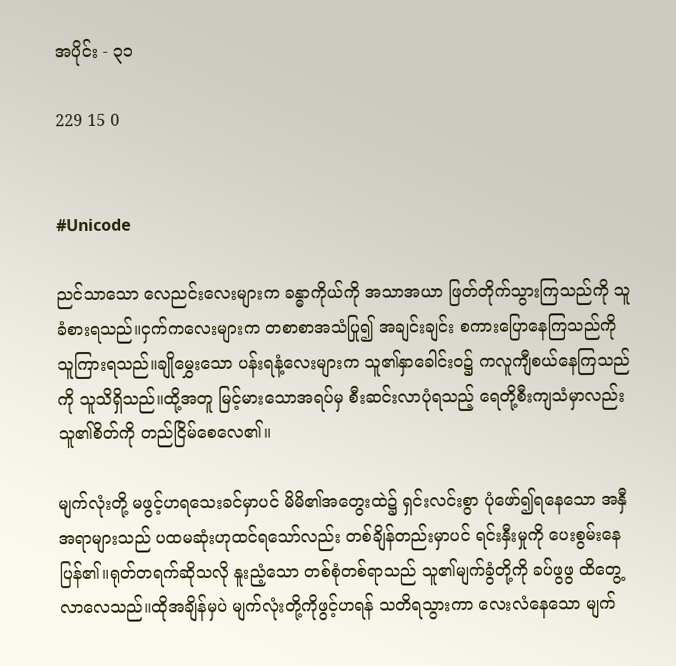အပိုင်း - ၃၁

229 15 0


#Unicode

ညင်သာသော လေညင်းလေးများက ခန္ဓာကိုယ်ကို အသာအယာ ဖြတ်တိုက်သွားကြသည်ကို သူခံစားရသည်။ငှက်ကလေးများက တစာစာအသံပြု၍ အချင်းချင်း စကားပြောနေကြသည်ကို သူကြားရသည်။ချိုမွှေးသော ပန်းရနံ့လေးများက သူ၏နှာခေါင်းဝ၌ ကလူကျီစယ်နေကြသည်ကို သူသိရှိသည်။ထို့အတူ မြင့်မားသောအရပ်မှ စီးဆင်းလာပုံရသည့် ရေတို့စီးကျသံမှာလည်း သူ၏စိတ်ကို တည်ငြိမ်စေလေ၏။

မျက်လုံးတို့ မဖွင့်ဟရသေးခင်မှာပင် မိမိ၏အတွေးထဲ၌ ရှင်းလင်းစွာ ပုံဖော်၍ရနေသော အနှီအရာများသည် ပထမဆုံးဟုထင်ရသော်လည်း တစ်ချိန်တည်းမှာပင် ရင်းနှီးမှုကို ပေးစွမ်းနေပြန်၏။ရုတ်တရက်ဆိုသလို နူးညံ့သော တစ်စုံတစ်ရာသည် သူ၏မျက်ခွံတို့ကို ခပ်ဖွဖွ ထိတွေ့လာလေသည်။ထိုအချိန်မှပဲ မျက်လုံးတို့ကိုဖွင့်ဟရန် သတိရသွားကာ လေးလံနေသော မျက်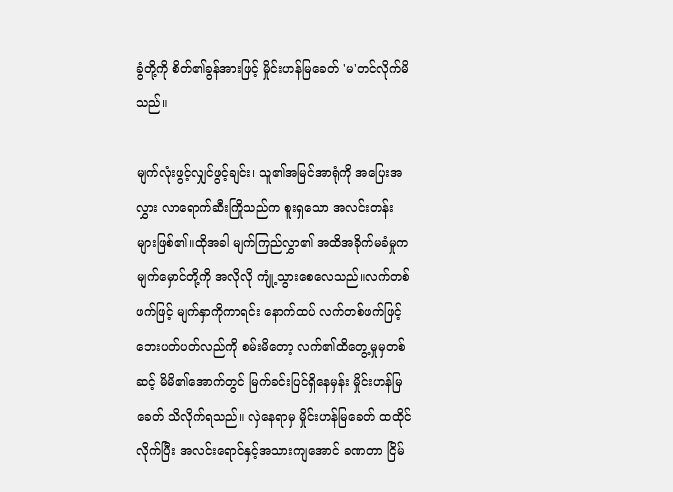ခွံတို့ကို စိတ်၏ခွန်အားဖြင့် မှိုင်းဟန်မြခေတ် 'မ'တင်လိုက်မိသည်။

မျက်လုံးဖွင့်လျှင်ဖွင့်ချင်း၊ သူ၏အမြင်အာရုံကို အပြေးအလွှား လာရောက်ဆီးကြိုသည်က စူးရှသော အလင်းတန်းများဖြစ်၏။ထိုအခါ မျက်ကြည်လွှာ၏ အထိအခိုက်မခံမှုက မျက်မှောင်တို့ကို အလိုလို ကျုံ့သွားစေလေသည်။လက်တစ်ဖက်ဖြင့် မျက်နှာကိုကာရင်း နောက်ထပ် လက်တစ်ဖက်ဖြင့် ဘေးပတ်ပတ်လည်ကို စမ်းမိတော့ လက်၏ထိတွေ့မှုမှတစ်ဆင့် မိမိ၏အောက်တွင် မြက်ခင်းပြင်ရှိနေမှန်း မှိုင်းဟန်မြခေတ် သိလိုက်ရသည်။ လှဲနေရာမှ မှိုင်းဟန်မြခေတ် ထထိုင်လိုက်ပြီး အလင်းရောင်နှင့်အသားကျအောင် ခဏတာ ငြိမ်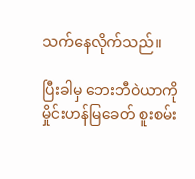သက်နေလိုက်သည်။

ပြီးခါမှ ဘေးဘီဝဲယာကို မှိုင်းဟန်မြခေတ် စူးစမ်း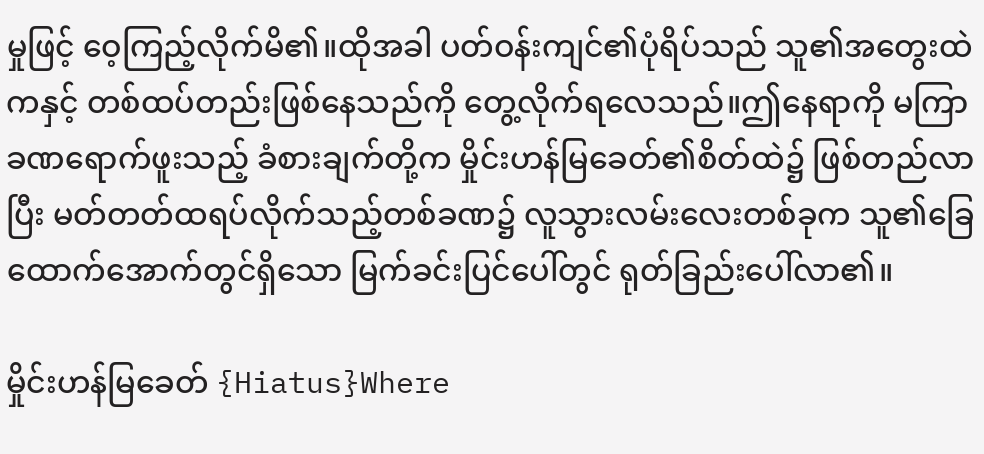မှုဖြင့် ဝေ့ကြည့်လိုက်မိ၏။ထိုအခါ ပတ်ဝန်းကျင်၏ပုံရိပ်သည် သူ၏အတွေးထဲက‌နှင့် တစ်ထပ်တည်းဖြစ်နေသည်ကို တွေ့လိုက်ရလေသည်။ဤနေရာကို မကြာခဏရောက်ဖူးသည့် ခံစားချက်တို့က မှိုင်းဟန်မြခေတ်၏စိတ်ထဲ၌ ဖြစ်တည်လာပြီး မတ်တတ်ထရပ်လိုက်သည့်တစ်ခဏ၌ လူသွားလမ်းလေးတစ်ခုက သူ၏ခြေထောက်အောက်တွင်ရှိသော မြက်ခင်းပြင်ပေါ်တွင် ရုတ်ခြည်းပေါ်လာ၏။

မှိုင်းဟန်မြခေတ် {Hiatus}Where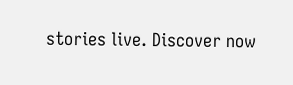stories live. Discover now